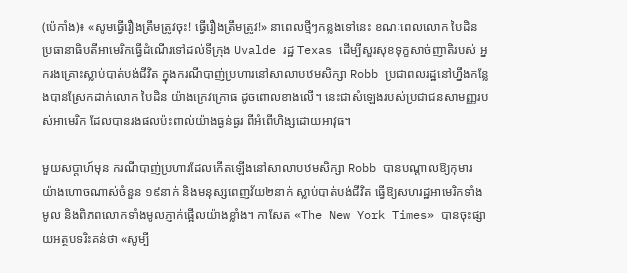(ប៉េកាំង)៖ «សូមធ្វើរឿងត្រឹមត្រូវចុះ! ធ្វើរឿងត្រឹមត្រូវ!» នាពេលថ្មីៗកន្លងទៅនេះ ខណៈពេលលោក បៃដិន ប្រធានាធិបតីអាមេរិកធ្វើដំណើរទៅដល់ទីក្រុង Uvalde រដ្ឋ Texas ដើម្បីសួរសុខទុក្ខសាច់ញាតិរបស់ អ្នករងគ្រោះស្លាប់បាត់បង់ជីវិត ក្នុងករណីបាញ់ប្រហារនៅសាលាបឋមសិក្សា Robb ប្រជាពលរដ្ឋនៅហ្នឹងកន្លែងបានស្រែកដាក់លោក បៃដិន យ៉ាងក្រេវក្រោធ ដូចពោលខាងលើ។ នេះជាសំឡេងរបស់ប្រជាជនសាមញ្ញរបស់អាមេរិក ដែលបានរងផលប៉ះពាល់យ៉ាងធ្ងន់ធ្ងរ ពីអំពើហិង្សដោយអាវុធ។

មួយសប្តាហ៍មុន ករណីបាញ់ប្រហារដែលកើតឡើងនៅសាលាបឋមសិក្សា Robb បានបណ្តាលឱ្យកុមារ យ៉ាងហោចណាស់ចំនួន ១៩នាក់ និងមនុស្សពេញវ័យ២នាក់ ស្លាប់បាត់បង់ជីវិត ធ្វើឱ្យសហរដ្ឋអាមេរិកទាំងមូល និងពិភពលោកទាំងមូលភ្ញាក់ផ្អើលយ៉ាងខ្លាំង។ កាសែត «The New York Times» បានចុះផ្សាយអត្ថបទរិះគន់ថា «សូម្បី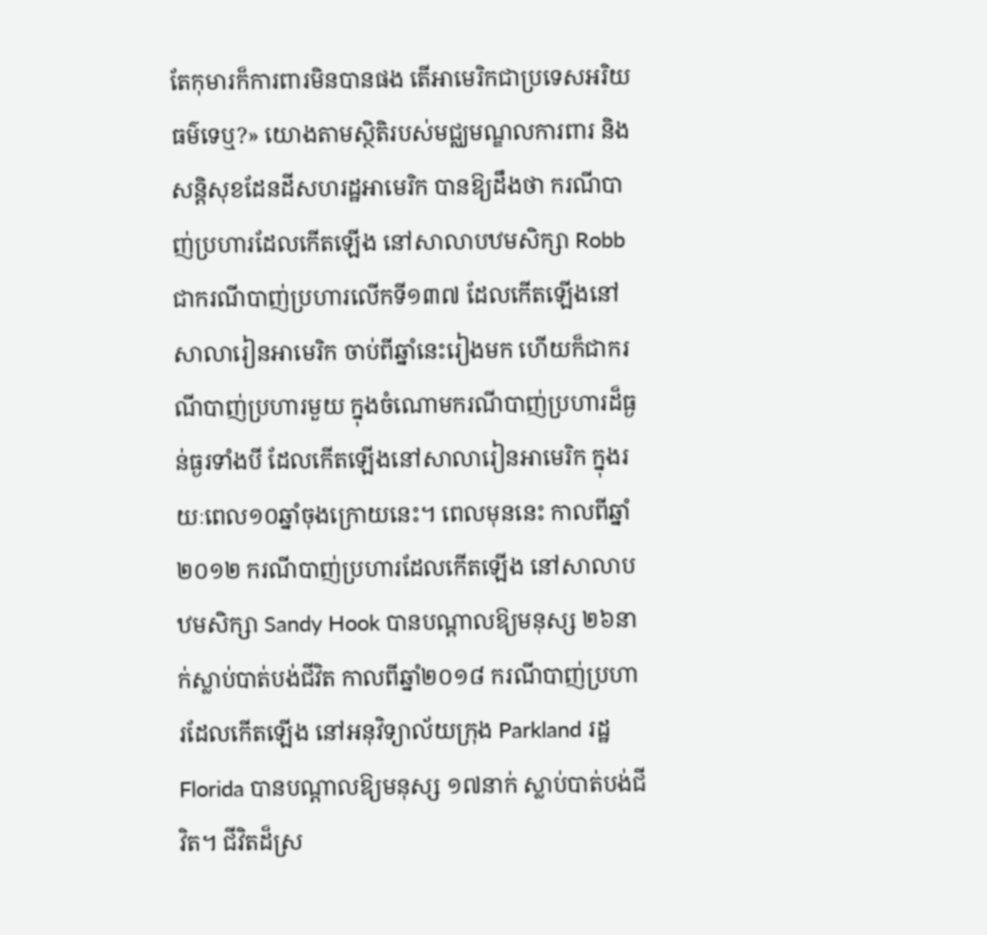តែកុមារក៏ការពារមិនបានផង តើអាមេរិកជាប្រទេសអរិយធម៌ទេឬ?» យោងតាមស្ថិតិរបស់មជ្ឈមណ្ឌលការពារ និងសន្តិសុខដែនដីសហរដ្ឋអាមេរិក បានឱ្យដឹងថា ករណីបាញ់ប្រហារដែលកើតឡើង នៅសាលាបឋមសិក្សា Robb ជាករណីបាញ់ប្រហារលើកទី១៣៧ ដែលកើតឡើងនៅសាលារៀនអាមេរិក ចាប់ពីឆ្នាំនេះរៀងមក ហើយក៏ជាករណីបាញ់ប្រហារមួយ ក្នុងចំណោមករណីបាញ់ប្រហារដ៏ធ្ងន់ធ្ងរទាំងបី ដែលកើតឡើងនៅសាលារៀនអាមេរិក ក្នុងរយៈពេល១០ឆ្នាំចុងក្រោយនេះ។ ពេលមុននេះ កាលពីឆ្នាំ២០១២ ករណីបាញ់ប្រហារដែលកើតឡើង នៅសាលាបឋមសិក្សា Sandy Hook បានបណ្តាលឱ្យមនុស្ស ២៦នាក់ស្លាប់បាត់បង់ជីវិត កាលពីឆ្នាំ២០១៨ ករណីបាញ់ប្រហារដែលកើតឡើង នៅអនុវិទ្យាល័យក្រុង Parkland រដ្ឋ Florida បានបណ្តាលឱ្យមនុស្ស ១៧នាក់ ស្លាប់បាត់បង់ជីវិត។ ជីវិតដ៏ស្រ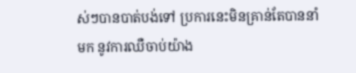ស់ៗបានបាត់បង់ទៅ ប្រការនេះមិនគ្រាន់តែបាននាំមក នូវការឈឺចាប់យ៉ាង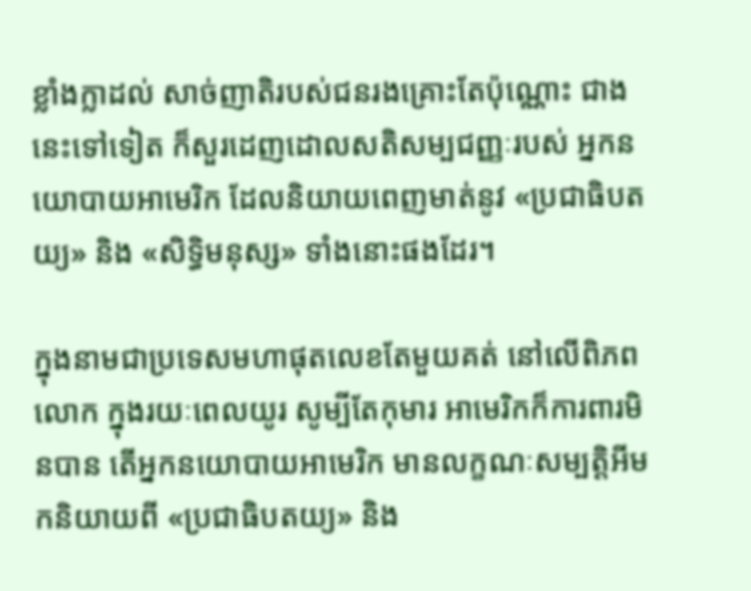ខ្លាំងក្លាដល់ សាច់ញាតិរបស់ជនរងគ្រោះតែប៉ុណ្ណោះ ជាងនេះទៅទៀត ក៏សួរដេញដោលសតិសម្បជញ្ញៈរបស់ អ្នកនយោបាយអាមេរិក ដែលនិយាយពេញមាត់នូវ «ប្រជាធិបតយ្យ» និង «សិទ្ធិមនុស្ស» ទាំងនោះផងដែរ។

ក្នុងនាមជាប្រទេសមហាផុតលេខតែមួយគត់ នៅលើពិភពលោក ក្នុងរយៈពេលយូរ សូម្បីតែកុមារ អាមេរិកក៏ការពារមិនបាន តើអ្នកនយោបាយអាមេរិក មានលក្ខណៈសម្បត្តិអីមកនិយាយពី «ប្រជាធិបតយ្យ» និង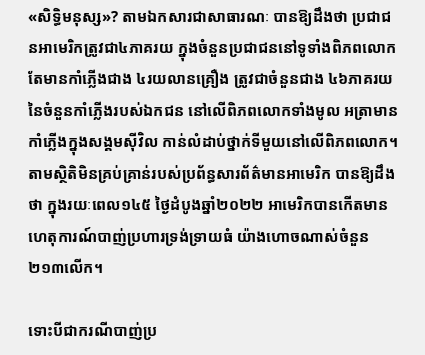«សិទ្ធិមនុស្ស»? តាមឯកសារជាសាធារណៈ បានឱ្យដឹងថា ប្រជាជនអាមេរិកត្រូវជា៤ភាគរយ ក្នុងចំនួនប្រជាជននៅទូទាំងពិភពលោក តែមានកាំភ្លើងជាង ៤រយលានគ្រឿង ត្រូវជាចំនួនជាង ៤៦ភាគរយ នៃចំនួនកាំភ្លើងរបស់ឯកជន នៅលើពិភពលោកទាំងមូល អត្រាមានកាំភ្លើងក្នុងសង្គមស៊ីវិល កាន់លំដាប់ថ្នាក់ទីមួយនៅលើពិភពលោក។ តាមស្ថិតិមិនគ្រប់គ្រាន់របស់ប្រព័ន្ធសារព័ត៌មានអាមេរិក បានឱ្យដឹងថា ក្នុងរយៈពេល១៤៥ ថ្ងៃដំបូងឆ្នាំ២០២២ អាមេរិកបានកើតមានហេតុការណ៍បាញ់ប្រហារទ្រង់ទ្រាយធំ យ៉ាងហោចណាស់ចំនួន២១៣លើក។

ទោះបីជាករណីបាញ់ប្រ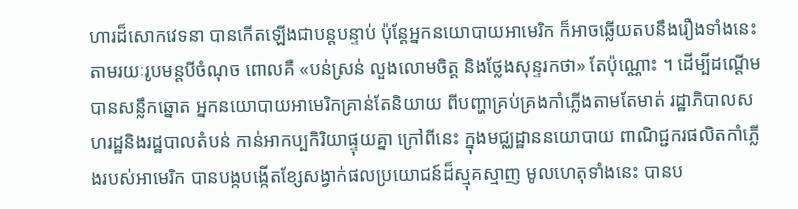ហារដ៏សោកវេទនា បានកើតឡើងជាបន្តបន្ទាប់ ប៉ុន្តែអ្នកនយោបាយអាមេរិក ក៏អាចឆ្លើយតបនឹងរឿងទាំងនេះ តាមរយៈរូបមន្តបីចំណុច ពោលគឺ «បន់ស្រន់ លួងលោមចិត្ត និងថ្លែងសុន្ទរកថា» តែប៉ុណ្ណោះ ។ ដើម្បីដណ្តើមបានសន្លឹកឆ្នោត អ្នកនយោបាយអាមេរិកគ្រាន់តែនិយាយ ពីបញ្ហាគ្រប់គ្រងកាំភ្លើងតាមតែមាត់ រដ្ឋាភិបាលសហរដ្ឋនិងរដ្ឋបាលតំបន់ កាន់អាកប្បកិរិយាផ្ទុយគ្នា ក្រៅពីនេះ ក្នុងមជ្ឈដ្ឋាននយោបាយ ពាណិជ្ជករផលិតកាំភ្លើងរបស់អាមេរិក បានបង្កបង្កើតខ្សែសង្វាក់ផលប្រយោជន៍ដ៏ស្មុគស្មាញ មូលហេតុទាំងនេះ បានប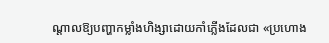ណ្តាលឱ្យបញ្ហាកម្លាំងហិង្សាដោយកាំភ្លើងដែលជា «ប្រហោង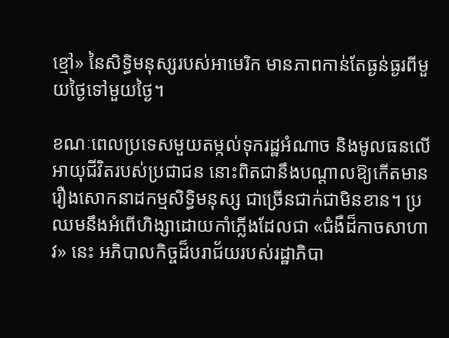ខ្មៅ» នៃសិទ្ធិមនុស្សរបស់អាមេរិក មានភាពកាន់តែធ្ងន់ធ្ងរពីមួយថ្ងៃទៅមួយថ្ងៃ។

ខណៈពេលប្រទេសមួយតម្កល់ទុករដ្ឋអំណាច និងមូលធនលើអាយុជីវិតរបស់ប្រជាជន នោះពិតជានឹងបណ្តាលឱ្យកើតមាន រឿងសោកនាដកម្មសិទ្ធិមនុស្ស ជាច្រើនជាក់ជាមិនខាន។ ប្រឈមនឹងអំពើហិង្សាដោយកាំភ្លើងដែលជា «ជំងឺដ៏កាចសាហាវ» នេះ អភិបាលកិច្ចដ៏បរាជ័យរបស់រដ្ឋាភិបា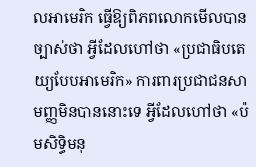លអាមេរិក ធ្វើឱ្យពិភពលោកមើលបានច្បាស់ថា អ្វីដែលហៅថា «ប្រជាធិបតេយ្យបែបអាមេរិក» ការពារប្រជាជនសាមញ្ញមិនបាននោះទេ អ្វីដែលហៅថា «ប៉មសិទ្ធិមនុ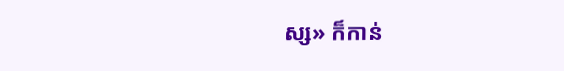ស្ស» ក៏កាន់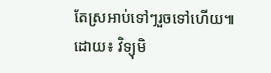តែស្រអាប់ទៅៗរួចទៅហើយ៕
ដោយ៖ វិទ្យុមិ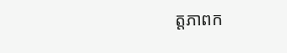ត្តភាពក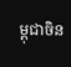ម្ពុជាចិន